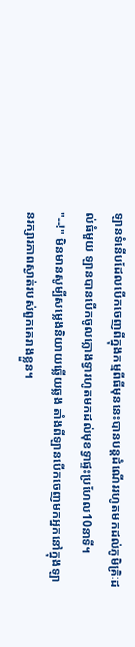ឡានទំនើបដែលបើកចេញពីក្នុងកម្មពីធីមុននេះបានបន្តដំណើររហូតមកដល់ភូមិគ្រិៈដល់ធំមួយ ឡានបានបើកចូលក្លោងទ្វារហូតមកដល់មុខទ្វាផ្ទះប្រហែល10នាទី។
"--!" មិនមានសូម្បីសម្លេងនិយាយឆ្លើយឆ្លង តាំងពីឡានបើកចេញមកអ្នកនៅក្នុងឡានរក្សារភាពស្ងាត់របស់ពួកគេរាងខ្លួន។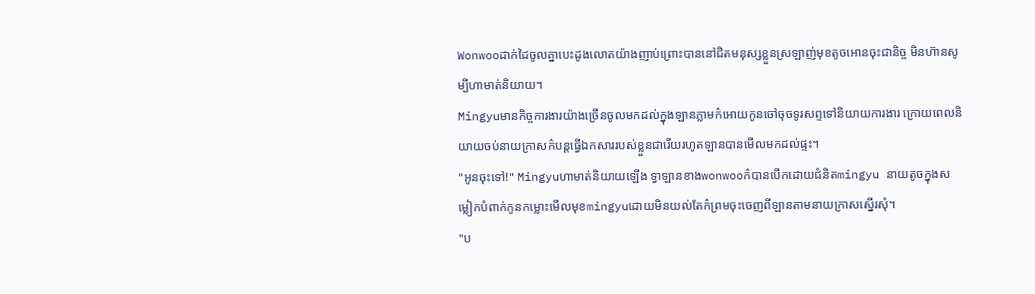Wonwooដាក់ដៃចូលគ្នាបេះដូងលោតយ៉ាងញាប់ព្រោះបាននៅជិតមនុស្សខ្លួនស្រឡាញ់មុខតូចអោនចុះជានិច្ច មិនហ៊ានសូម្បីហាមាត់និយាយ។
Mingyuមានកិច្ចការងារយ៉ាងច្រើនចូលមកដល់ក្នុងឡានភ្លាមក៌អោយកូនចៅចុចទូរសព្ទទៅនិយាយការងារ ក្រោយពេលនិយាយចប់នាយក្រាសក៌បន្តធ្វើឯកសាររបស់ខ្លួនជារើយរហូតឡានបានមើលមកដល់ផ្ទះ។
"អូនចុះទៅ!" Mingyuហាមាត់និយាយឡើង ទ្វាឡានខាងwonwooក៌បានបើកដោយជំនិតmingyu នាយតូចក្នុងសម្លៀកបំពាក់កូនកម្លោះមើលមុខmingyuដោយមិនយល់តែក៌ព្រមចុះចេញពីឡានតាមនាយក្រាសស្នើរសុំ។
"ប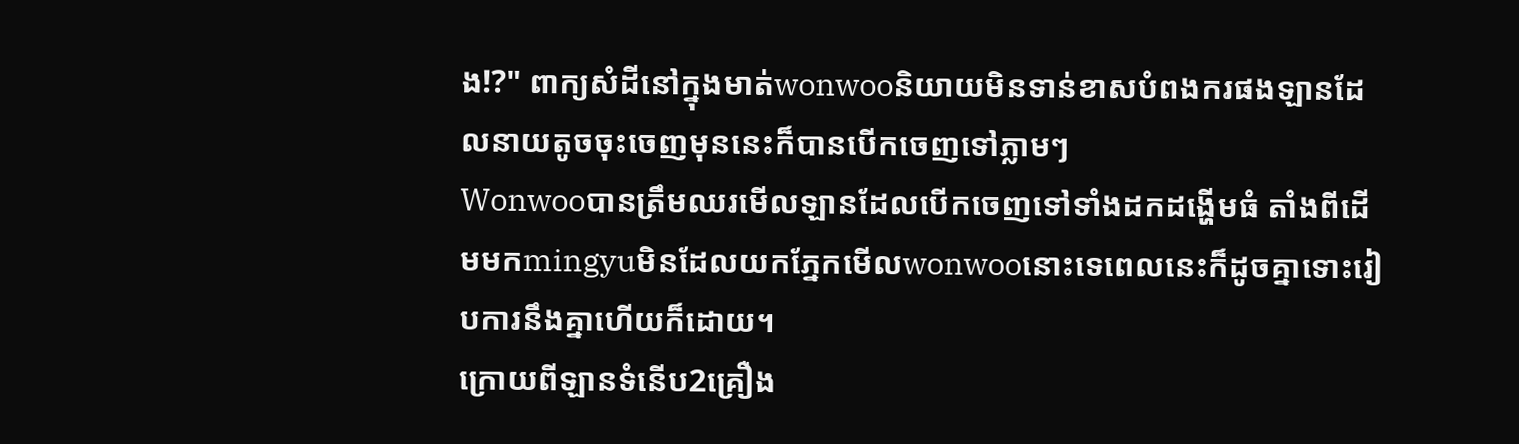ង!?" ពាក្យសំដីនៅក្នុងមាត់wonwooនិយាយមិនទាន់ខាសបំពងករផងឡានដែលនាយតូចចុះចេញមុននេះក៏បានបើកចេញទៅភ្លាមៗ
Wonwooបានត្រឹមឈរមើលឡានដែលបើកចេញទៅទាំងដកដង្ហើមធំ តាំងពីដើមមកmingyuមិនដែលយកភ្នែកមើលwonwooនោះទេពេលនេះក៏ដូចគ្នាទោះរៀបការនឹងគ្នាហើយក៏ដោយ។
ក្រោយពីឡានទំនើប2គ្រឿង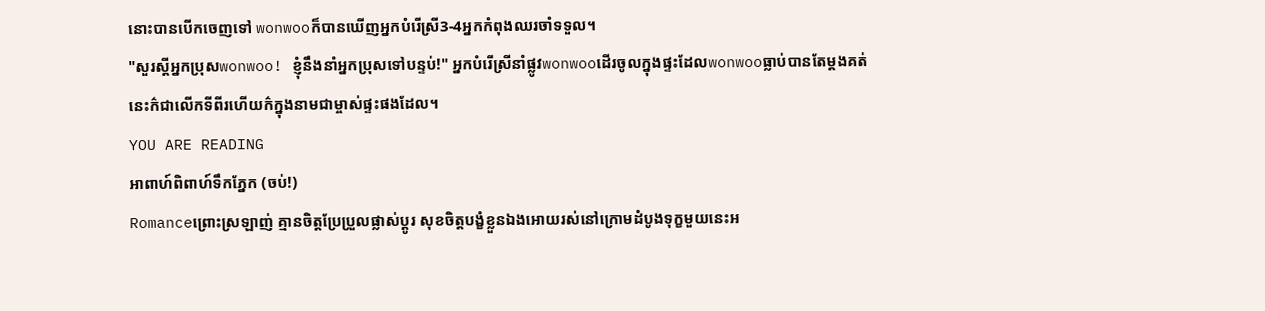នោះបានបើកចេញទៅ wonwooក៏បានឃើញអ្នកបំរើស្រី3-4អ្នកកំពុងឈរចាំទទួល។
"សួរស្ដីអ្នកប្រុសwonwoo! ខ្ញុំនឹងនាំអ្នកប្រុសទៅបន្ទប់!" អ្នកបំរើស្រីនាំផ្លូវwonwooដើរចូលក្នុងផ្ទះដែលwonwooធ្លាប់បានតែម្ដងគត់នេះក៌ជាលើកទីពីរហើយក៌ក្នុងនាមជាម្ចាស់ផ្ទះផងដែល។
YOU ARE READING
អាពាហ៍ពិពាហ៍ទឹកភ្នែក (ចប់!)
Romanceព្រោះស្រឡាញ់ គ្មានចិត្តប្រែប្រួលផ្លាស់ប្ដូរ សុខចិត្តបង្ខំខ្លួនឯងអោយរស់នៅក្រោមដំបូងទុក្ខមួយនេះអ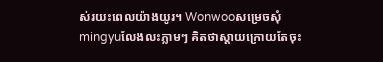ស់រយះពេលយ៉ាងយូរ។ Wonwooសម្រេចសុំmingyuលែងលះភ្លាមៗ គិតថាស្ដាយក្រោយតែចុះ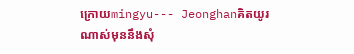ក្រោយmingyu--- Jeonghanគិតយូរណាស់មុននឹងសុំ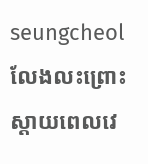seungcheolលែងលះព្រោះស្ដាយពេលវេ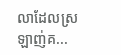លាដែលស្រឡាញ់គ...